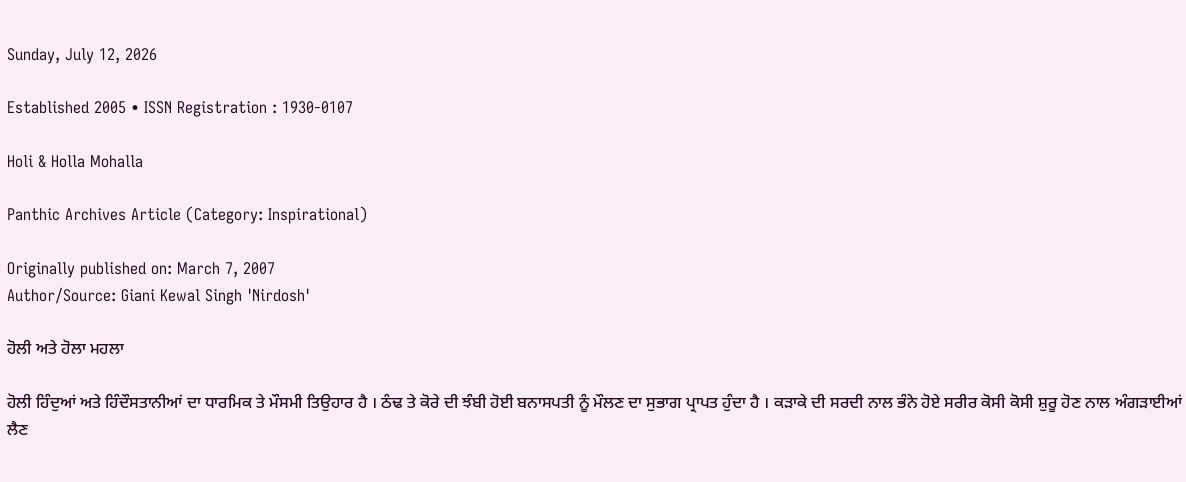Sunday, July 12, 2026

Established 2005 • ISSN Registration : 1930-0107

Holi & Holla Mohalla

Panthic Archives Article (Category: Inspirational)

Originally published on: March 7, 2007
Author/Source: Giani Kewal Singh 'Nirdosh'

ਹੋਲੀ ਅਤੇ ਹੋਲਾ ਮਹਲਾ

ਹੋਲੀ ਹਿੰਦੁਆਂ ਅਤੇ ਹਿੰਦੌਸਤਾਨੀਆਂ ਦਾ ਧਾਰਮਿਕ ਤੇ ਮੌਸਮੀ ਤਿਉਹਾਰ ਹੈ । ਠੰਢ ਤੇ ਕੋਰੇ ਦੀ ਝੰਬੀ ਹੋਈ ਬਨਾਸਪਤੀ ਨੂੰ ਮੌਲਣ ਦਾ ਸੁਭਾਗ ਪ੍ਰਾਪਤ ਹੁੰਦਾ ਹੈ । ਕੜਾਕੇ ਦੀ ਸਰਦੀ ਨਾਲ ਭੰਨੇ ਹੋਏ ਸਰੀਰ ਕੋਸੀ ਕੋਸੀ ਸ਼ੁਰੂ ਹੋਣ ਨਾਲ ਅੰਗੜਾਈਆਂ ਲੈਣ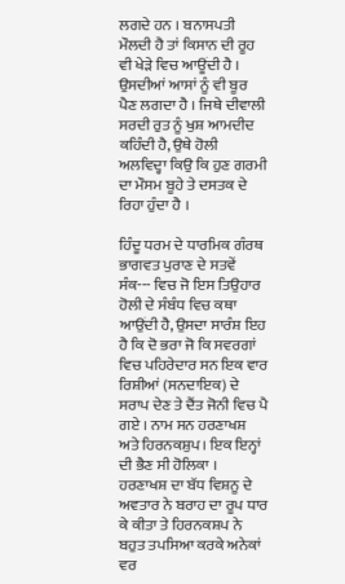ਲਗਦੇ ਹਨ । ਬਨਾਸਪਤੀ ਮੌਲਦੀ ਹੈ ਤਾਂ ਕਿਸਾਨ ਦੀ ਰੂਹ ਵੀ ਖੇੜੇ ਵਿਚ ਆਊਂਦੀ ਹੈ । ਉਸਦੀਆਂ ਆਸਾਂ ਨੂੰ ਵੀ ਬੂਰ ਪੈਣ ਲਗਦਾ ਹੈ । ਜਿਥੇ ਦੀਵਾਲੀ ਸਰਦੀ ਰੁਤ ਨੂੰ ਖੁਸ਼ ਆਮਦੀਦ ਕਹਿੰਦੀ ਹੈ, ਉਥੇ ਹੋਲੀ ਅਲਵਿਦ੍ਹਾ ਕਿਉ ਕਿ ਹੁਣ ਗਰਮੀ ਦਾ ਮੌਸਮ ਬੂਹੇ ਤੇ ਦਸਤਕ ਦੇ ਰਿਹਾ ਹੁੰਦਾ ਹੈ ।

ਹਿੰਦੂ ਧਰਮ ਦੇ ਧਾਰਮਿਕ ਗੰਰਥ ਭਾਗਵਤ ਪੁਰਾਣ ਦੇ ਸਤਵੇਂ ਸੰਕ--- ਵਿਚ ਜੋ ਇਸ ਤਿਉਹਾਰ ਹੋਲੀ ਦੇ ਸੰਬੰਧ ਵਿਚ ਕਥਾ ਆਉਂਦੀ ਹੈ, ਉਸਦਾ ਸਾਰੰਸ਼ ਇਹ ਹੈ ਕਿ ਦੋ ਭਰਾ ਜੋ ਕਿ ਸਵਰਗਾਂ ਵਿਚ ਪਹਿਰੇਦਾਰ ਸਨ ਇਕ ਵਾਰ ਰਿਸ਼ੀਆਂ (ਸਨਦਾਇਕ) ਦੇ ਸਰਾਪ ਦੇਣ ਤੇ ਦੈਂਤ ਜੋਨੀ ਵਿਚ ਪੈ ਗਏ । ਨਾਮ ਸਨ ਹਰਣਾਖਸ਼ ਅਤੇ ਹਿਰਨਕਸ਼ੁਪ। ਇਕ ਇਨ੍ਹਾਂ ਦੀ ਭੈਣ ਸੀ ਹੋਲਿਕਾ । ਹਰਣਾਖਸ਼ ਦਾ ਬੱਧ ਵਿਸ਼ਨੂ ਦੇ ਅਵਤਾਰ ਨੇ ਬਰਾਹ ਦਾ ਰੂਪ ਧਾਰ ਕੇ ਕੀਤਾ ਤੇ ਹਿਰਨਕਸ਼ਪ ਨੇ ਬਹੁਤ ਤਪਸਿਆ ਕਰਕੇ ਅਨੇਕਾਂ ਵਰ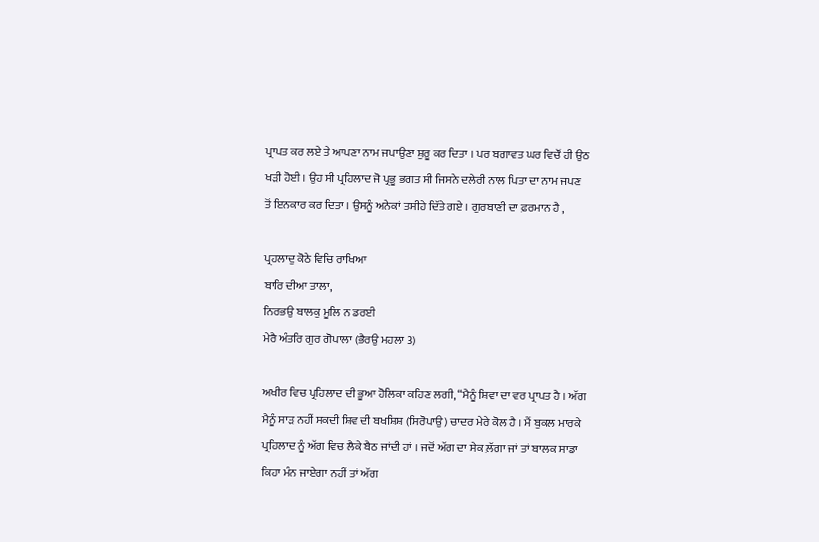ਪ੍ਰਾਪਤ ਕਰ ਲਏ ਤੇ ਆਪਣਾ ਨਾਮ ਜਪਾਉਣਾ ਸ਼ੁਰੂ ਕਰ ਦਿਤਾ । ਪਰ ਬਗਾਵਤ ਘਰ ਵਿਚੌਂ ਹੀ ਉਠ ਖੜੀ ਹੋਈ । ਉਹ ਸੀ ਪ੍ਰਹਿਲਾਦ ਜੋ ਪ੍ਰਭੂ ਭਗਤ ਸੀ ਜਿਸਨੇ ਦਲੇਰੀ ਨਾਲ ਪਿਤਾ ਦਾ ਨਾਮ ਜਪਣ ਤੋਂ ਇਨਕਾਰ ਕਰ ਦਿਤਾ । ਉਸਨੂੰ ਅਨੇਕਾਂ ਤਸੀਹੇ ਦਿੱਤੇ ਗਏ । ਗੁਰਬਾਣੀ ਦਾ ਫ਼ਰਮਾਨ ਹੈ ,

ਪ੍ਰਹਲਾਦੁ ਕੋਠੇ ਵਿਚਿ ਰਾਖਿਆ
ਬਾਰਿ ਦੀਆ ਤਾਲਾ,
ਨਿਰਭਉ ਬਾਲਕੁ ਮੂਲਿ ਨ ਡਰਈ
ਮੇਰੈ ਅੰਤਰਿ ਗੁਰ ਗੋਪਾਲਾ (ਭੈਰਉ ਮਹਲਾ 3)

ਅਖੀਰ ਵਿਚ ਪ੍ਰਹਿਲਾਦ ਦੀ ਭੂਆ ਹੋਲਿਕਾ ਕਹਿਣ ਲਗੀ, “ਮੈਨੂੰ ਸ਼ਿਵਾ ਦਾ ਵਰ ਪ੍ਰਾਪਤ ਹੈ । ਅੱਗ ਮੈਨੂੰ ਸਾੜ ਨਹੀਂ ਸਕਦੀ ਸ਼ਿਵ ਦੀ ਬਖਸ਼ਿਸ਼ (ਸਿਰੋਪਾਉ) ਚਾਦਰ ਮੇਰੇ ਕੋਲ ਹੈ । ਮੈਂ ਬੁਕਲ ਮਾਰਕੇ ਪ੍ਰਹਿਲਾਦ ਨੂੰ ਅੱਗ ਵਿਚ ਲੈਕੇ ਬੈਠ ਜਾਂਦੀ ਹਾਂ । ਜਦੋਂ ਅੱਗ ਦਾ ਸੇਕ ਲ਼ੱਗਾ ਜਾਂ ਤਾਂ ਬਾਲਕ ਸਾਡਾ ਕਿਹਾ ਮੰਨ ਜਾਏਗਾ ਨਹੀਂ ਤਾਂ ਅੱਗ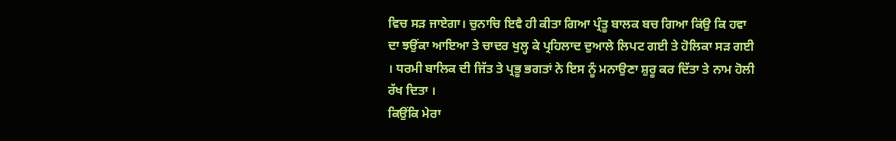ਵਿਚ ਸੜ ਜਾਏਗਾ। ਚੁਨਾਚਿ ਇਵੈ ਹੀ ਕੀਤਾ ਗਿਆ ਪ੍ਰੰਤੂ ਬਾਲਕ ਬਚ ਗਿਆ ਕਿਂਉ ਕਿ ਹਵਾ ਦਾ ਝਉਂਕਾ ਆਇਆ ਤੇ ਚਾਦਰ ਖੁਲ੍ਹ ਕੇ ਪ੍ਰਹਿਲਾਦ ਦੁਆਲੇ ਲਿਪਟ ਗਈ ਤੇ ਹੋਲਿਕਾ ਸੜ ਗਈ । ਧਰਮੀ ਬਾਲਿਕ ਦੀ ਜਿੱਤ ਤੇ ਪ੍ਰਭੂ ਭਗਤਾਂ ਨੇ ਇਸ ਨੂੰ ਮਨਾਉਣਾ ਸ਼ੁਰੂ ਕਰ ਦਿੱਤਾ ਤੇ ਨਾਮ ਹੋਲੀ ਰੱਖ ਦਿਤਾ ।
ਕਿਉਂਕਿ ਮੇਰਾ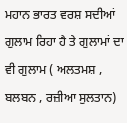ਮਹਾਨ ਭਾਰਤ ਵਰਸ਼ ਸਦੀਆਂ ਗੁਲਾਮ ਰਿਹਾ ਹੈ ਤੇ ਗੁਲਾਮਾਂ ਦਾ ਵੀ ਗੁਲਾਮ ( ਅਲਤਮਸ਼ , ਬਲਬਨ , ਰਜ਼ੀਆ ਸੁਲਤਾਨ)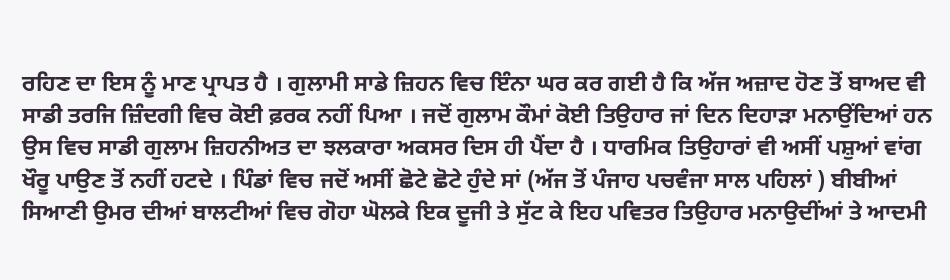ਰਹਿਣ ਦਾ ਇਸ ਨੂੰ ਮਾਣ ਪ੍ਰਾਪਤ ਹੈ । ਗੁਲਾਮੀ ਸਾਡੇ ਜ਼ਿਹਨ ਵਿਚ ਇੰਨਾ ਘਰ ਕਰ ਗਈ ਹੈ ਕਿ ਅੱਜ ਅਜ਼ਾਦ ਹੋਣ ਤੋਂ ਬਾਅਦ ਵੀ ਸਾਡੀ ਤਰਜਿ ਜ਼ਿੰਦਗੀ ਵਿਚ ਕੋਈ ਫ਼ਰਕ ਨਹੀਂ ਪਿਆ । ਜਦੋਂ ਗੁਲਾਮ ਕੌਮਾਂ ਕੋਈ ਤਿਉਹਾਰ ਜਾਂ ਦਿਨ ਦਿਹਾੜਾ ਮਨਾਉਂਦਿਆਂ ਹਨ ਉਸ ਵਿਚ ਸਾਡੀ ਗੁਲਾਮ ਜ਼ਿਹਨੀਅਤ ਦਾ ਝਲਕਾਰਾ ਅਕਸਰ ਦਿਸ ਹੀ ਪੈਂਦਾ ਹੈ । ਧਾਰਮਿਕ ਤਿਉਹਾਰਾਂ ਵੀ ਅਸੀਂ ਪਸ਼ੁਆਂ ਵਾਂਗ ਖੌਰੂ ਪਾਉਣ ਤੋਂ ਨਹੀਂ ਹਟਦੇ । ਪਿੰਡਾਂ ਵਿਚ ਜਦੋਂ ਅਸੀਂ ਛੋਟੇ ਛੋਟੇ ਹੁੰਦੇ ਸਾਂ (ਅੱਜ ਤੋਂ ਪੰਜਾਹ ਪਚਵੰਜਾ ਸਾਲ ਪਹਿਲਾਂ ) ਬੀਬੀਆਂ ਸਿਆਣੀ ਉਮਰ ਦੀਆਂ ਬਾਲਟੀਆਂ ਵਿਚ ਗੋਹਾ ਘੋਲਕੇ ਇਕ ਦੂਜੀ ਤੇ ਸੁੱਟ ਕੇ ਇਹ ਪਵਿਤਰ ਤਿਉਹਾਰ ਮਨਾਉਦੀਂਆਂ ਤੇ ਆਦਮੀ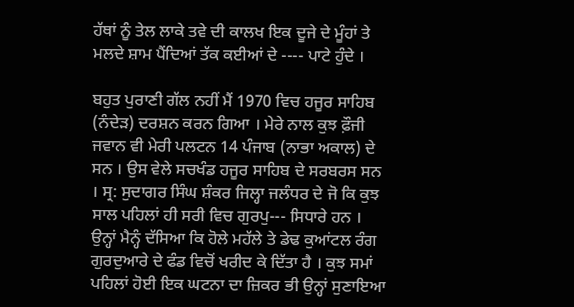ਹੱਥਾਂ ਨੂੰ ਤੇਲ ਲਾਕੇ ਤਵੇ ਦੀ ਕਾਲਖ ਇਕ ਦੂਜੇ ਦੇ ਮੂੰਹਾਂ ਤੇ ਮਲਦੇ ਸ਼ਾਮ ਪੈਂਦਿਆਂ ਤੱਕ ਕਈਆਂ ਦੇ ---- ਪਾਟੇ ਹੁੰਦੇ ।

ਬਹੁਤ ਪੁਰਾਣੀ ਗੱਲ ਨਹੀਂ ਮੈਂ 1970 ਵਿਚ ਹਜੂਰ ਸਾਹਿਬ (ਨੰਦੇੜ) ਦਰਸ਼ਨ ਕਰਨ ਗਿਆ । ਮੇਰੇ ਨਾਲ ਕੁਝ ਫ਼ੌਜੀ ਜਵਾਨ ਵੀ ਮੇਰੀ ਪਲਟਨ 14 ਪੰਜਾਬ (ਨਾਭਾ ਅਕਾਲ) ਦੇ ਸਨ । ਉਸ ਵੇਲੇ ਸਚਖੰਡ ਹਜੂਰ ਸਾਹਿਬ ਦੇ ਸਰਬਰਸ ਸਨ । ਸ੍ਰ: ਸੁਦਾਗਰ ਸਿੰਘ ਸ਼ੰਕਰ ਜਿਲ੍ਹਾ ਜਲੰਧਰ ਦੇ ਜੋ ਕਿ ਕੁਝ ਸਾਲ ਪਹਿਲਾਂ ਹੀ ਸਰੀ ਵਿਚ ਗੁਰਪੁ--- ਸਿਧਾਰੇ ਹਨ । ਉਨ੍ਹਾਂ ਮੈਨ੍ਹੰ ਦੱਸਿਆ ਕਿ ਹੋਲੇ ਮਹੱਲੇ ਤੇ ਡੇਢ ਕੁਆਂਟਲ ਰੰਗ ਗੁਰਦੁਆਰੇ ਦੇ ਫੰਡ ਵਿਚੋਂ ਖਰੀਦ ਕੇ ਦਿੱਤਾ ਹੈ । ਕੁਝ ਸਮਾਂ ਪਹਿਲਾਂ ਹੋਈ ਇਕ ਘਟਨਾ ਦਾ ਜ਼ਿਕਰ ਭੀ ਉਨ੍ਹਾਂ ਸੁਣਾਇਆ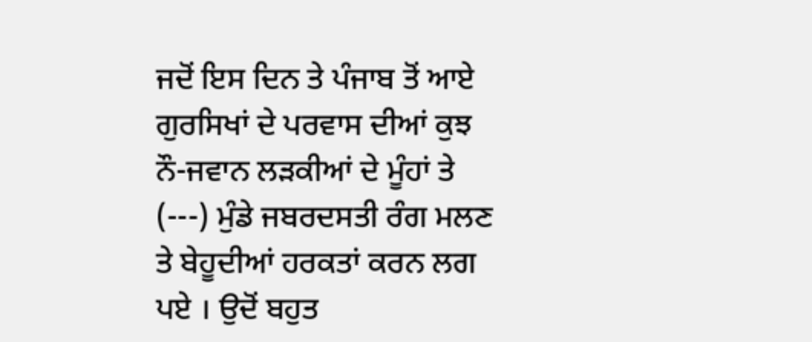ਜਦੋਂ ਇਸ ਦਿਨ ਤੇ ਪੰਜਾਬ ਤੋਂ ਆਏ ਗੁਰਸਿਖਾਂ ਦੇ ਪਰਵਾਸ ਦੀਆਂ ਕੁਝ ਨੌ-ਜਵਾਨ ਲੜਕੀਆਂ ਦੇ ਮੂੰਹਾਂ ਤੇ (---) ਮੁੰਡੇ ਜਬਰਦਸਤੀ ਰੰਗ ਮਲਣ ਤੇ ਬੇਹੂਦੀਆਂ ਹਰਕਤਾਂ ਕਰਨ ਲਗ ਪਏ । ਉਦੋਂ ਬਹੁਤ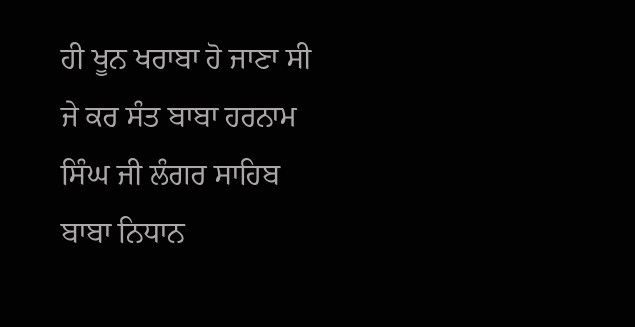ਹੀ ਖੂਨ ਖਰਾਬਾ ਹੋ ਜਾਣਾ ਸੀ ਜੇ ਕਰ ਸੰਤ ਬਾਬਾ ਹਰਨਾਮ ਸਿੰਘ ਜੀ ਲੰਗਰ ਸਾਹਿਬ ਬਾਬਾ ਨਿਧਾਨ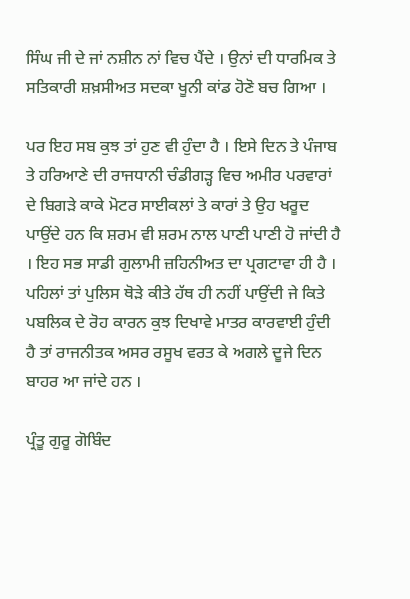ਸਿੰਘ ਜੀ ਦੇ ਜਾਂ ਨਸ਼ੀਨ ਨਾਂ ਵਿਚ ਪੈਂਦੇ । ਉਨਾਂ ਦੀ ਧਾਰਮਿਕ ਤੇ ਸਤਿਕਾਰੀ ਸ਼ਖ਼ਸੀਅਤ ਸਦਕਾ ਖੂਨੀ ਕਾਂਡ ਹੋਣੋ ਬਚ ਗਿਆ ।

ਪਰ ਇਹ ਸਬ ਕੁਝ ਤਾਂ ਹੁਣ ਵੀ ਹੁੰਦਾ ਹੈ । ਇਸੇ ਦਿਨ ਤੇ ਪੰਜਾਬ ਤੇ ਹਰਿਆਣੇ ਦੀ ਰਾਜਧਾਨੀ ਚੰਡੀਗੜ੍ਹ ਵਿਚ ਅਮੀਰ ਪਰਵਾਰਾਂ ਦੇ ਬਿਗੜੇ ਕਾਕੇ ਮੋਟਰ ਸਾਈਕਲਾਂ ਤੇ ਕਾਰਾਂ ਤੇ ਉਹ ਖਰੂਦ ਪਾਉਂਦੇ ਹਨ ਕਿ ਸ਼ਰਮ ਵੀ ਸ਼ਰਮ ਨਾਲ ਪਾਣੀ ਪਾਣੀ ਹੋ ਜਾਂਦੀ ਹੈ । ਇਹ ਸਭ ਸਾਡੀ ਗੁਲਾਮੀ ਜ਼ਹਿਨੀਅਤ ਦਾ ਪ੍ਰਗਟਾਵਾ ਹੀ ਹੈ । ਪਹਿਲਾਂ ਤਾਂ ਪੁਲਿਸ ਥੋੜੇ ਕੀਤੇ ਹੱਥ ਹੀ ਨਹੀਂ ਪਾਉਂਦੀ ਜੇ ਕਿਤੇ ਪਬਲਿਕ ਦੇ ਰੋਹ ਕਾਰਨ ਕੁਝ ਦਿਖਾਵੇ ਮਾਤਰ ਕਾਰਵਾਈ ਹੁੰਦੀ ਹੈ ਤਾਂ ਰਾਜਨੀਤਕ ਅਸਰ ਰਸੂਖ ਵਰਤ ਕੇ ਅਗਲੇ ਦੂਜੇ ਦਿਨ ਬਾਹਰ ਆ ਜਾਂਦੇ ਹਨ ।

ਪ੍ਰੰਤੂ ਗੁਰੂ ਗੋਬਿੰਦ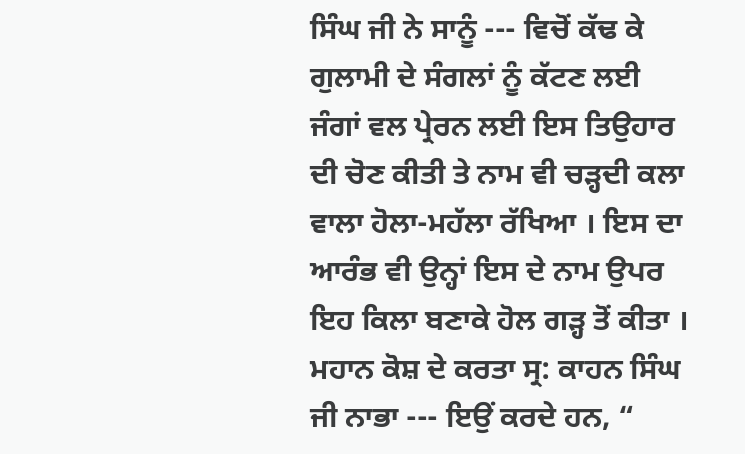ਸਿੰਘ ਜੀ ਨੇ ਸਾਨੂੰ --- ਵਿਚੋਂ ਕੱਢ ਕੇ ਗੁਲਾਮੀ ਦੇ ਸੰਗਲਾਂ ਨੂੰ ਕੱਟਣ ਲਈ ਜੰਗਾਂ ਵਲ ਪ੍ਰੇਰਨ ਲਈ ਇਸ ਤਿਉਹਾਰ ਦੀ ਚੋਣ ਕੀਤੀ ਤੇ ਨਾਮ ਵੀ ਚੜ੍ਹਦੀ ਕਲਾ ਵਾਲਾ ਹੋਲਾ-ਮਹੱਲਾ ਰੱਖਿਆ । ਇਸ ਦਾ ਆਰੰਭ ਵੀ ਉਨ੍ਹਾਂ ਇਸ ਦੇ ਨਾਮ ਉਪਰ ਇਹ ਕਿਲਾ ਬਣਾਕੇ ਹੋਲ ਗੜ੍ਹ ਤੋਂ ਕੀਤਾ । ਮਹਾਨ ਕੋਸ਼ ਦੇ ਕਰਤਾ ਸ੍ਰ: ਕਾਹਨ ਸਿੰਘ ਜੀ ਨਾਭਾ --- ਇਉਂ ਕਰਦੇ ਹਨ, “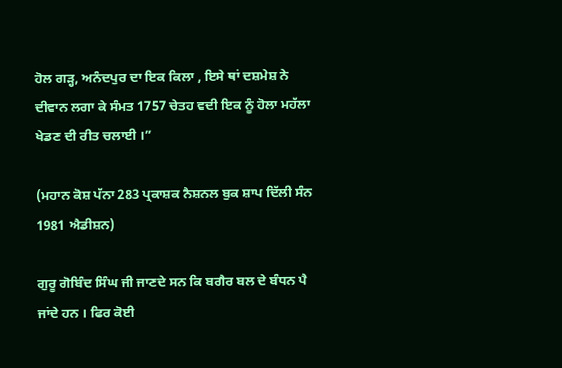ਹੋਲ ਗੜ੍ਹ, ਅਨੰਦਪੁਰ ਦਾ ਇਕ ਕਿਲਾ , ਇਸੇ ਥਾਂ ਦਸ਼ਮੇਸ਼ ਨੇ ਦੀਵਾਨ ਲਗਾ ਕੇ ਸੰਮਤ 1757 ਚੇਤਹ ਵਦੀ ਇਕ ਨੂੰ ਹੋਲਾ ਮਹੱਲਾ ਖੇਡਣ ਦੀ ਰੀਤ ਚਲਾਈ ।”

(ਮਹਾਨ ਕੋਸ਼ ਪੱਨਾ 283 ਪ੍ਰਕਾਸ਼ਕ ਨੈਸ਼ਨਲ ਬੁਕ ਸ਼ਾਪ ਦਿੱਲੀ ਸੰਨ 1981 ਐਡੀਸ਼ਨ)

ਗੁਰੂ ਗੋਬਿੰਦ ਸਿੰਘ ਜੀ ਜਾਣਦੇ ਸਨ ਕਿ ਬਗੈਰ ਬਲ ਦੇ ਬੰਧਨ ਪੈ ਜਾਂਦੇ ਹਨ । ਫਿਰ ਕੋਈ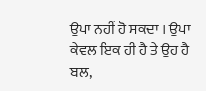ਉਪਾ ਨਹੀਂ ਹੋ ਸਕਦਾ । ਉਪਾ ਕੇਵਲ ਇਕ ਹੀ ਹੈ ਤੇ ਉਹ ਹੈ ਬਲ,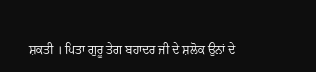ਸ਼ਕਤੀ । ਪਿਤਾ ਗੁਰੂ ਤੇਗ ਬਹਾਦਰ ਜੀ ਦੇ ਸ਼ਲੋਕ ਉਨਾਂ ਦੇ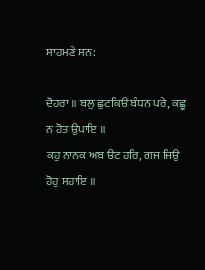ਸਾਹਮਣੇ ਸਨ:

ਦੋਹਰਾ ॥ ਬਲੁ ਛੁਟਕਿੳ ਬੰਧਨ ਪਰੇ, ਕਛੂ ਨ ਹੋਤ ਉਪਾਇ ॥
ਕਹੁ ਨਾਨਕ ਅਬ ੳਟ ਹਰਿ, ਗਜ ਜਿਉ ਹੋਹੁ ਸਹਾਇ ॥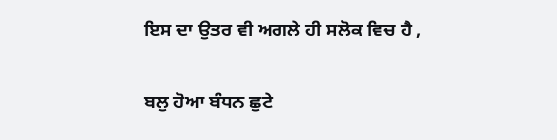ਇਸ ਦਾ ਉਤਰ ਵੀ ਅਗਲੇ ਹੀ ਸਲੋਕ ਵਿਚ ਹੈ ,

ਬਲੁ ਹੋਆ ਬੰਧਨ ਛੁਟੇ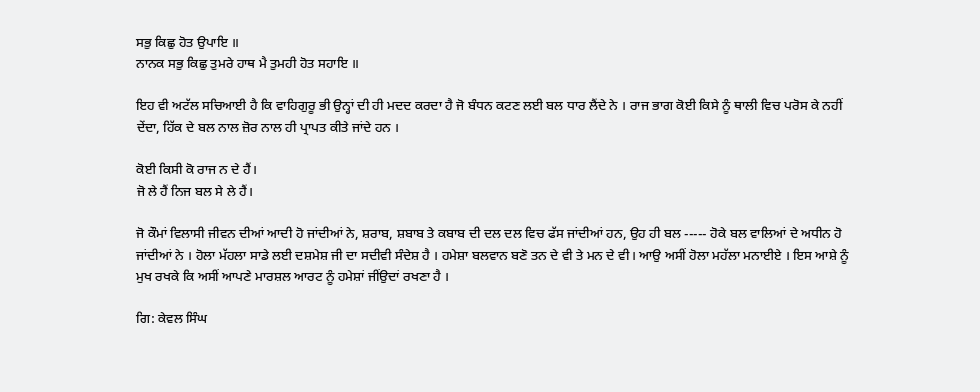ਸਭੁ ਕਿਛੁ ਹੋਤ ਉਪਾਇ ॥
ਨਾਨਕ ਸਭੁ ਕਿਛੁ ਤੁਮਰੇ ਹਾਥ ਮੈ ਤੁਮਹੀ ਹੋਤ ਸਹਾਇ ॥

ਇਹ ਵੀ ਅਟੱਲ ਸਚਿਆਈ ਹੈ ਕਿ ਵਾਹਿਗੁਰੂ ਭੀ ਉਨ੍ਹਾਂ ਦੀ ਹੀ ਮਦਦ ਕਰਦਾ ਹੈ ਜੋ ਬੰਧਨ ਕਟਣ ਲਈ ਬਲ ਧਾਰ ਲੈਂਦੇ ਨੇ । ਰਾਜ ਭਾਗ ਕੋਈ ਕਿਸੇ ਨੂੰ ਥਾਲੀ ਵਿਚ ਪਰੋਸ ਕੇ ਨਹੀਂ ਦੇਂਦਾ, ਹਿੱਕ ਦੇ ਬਲ ਨਾਲ ਜ਼ੋਰ ਨਾਲ ਹੀ ਪ੍ਰਾਪਤ ਕੀਤੇ ਜਾਂਦੇ ਹਨ ।

ਕੋਈ ਕਿਸੀ ਕੋ ਰਾਜ ਨ ਦੇ ਹੈਂ।
ਜੋ ਲੇ ਹੈਂ ਨਿਜ ਬਲ ਸੇ ਲੇ ਹੈਂ।

ਜੋ ਕੌਮਾਂ ਵਿਲਾਸੀ ਜੀਵਨ ਦੀਆਂ ਆਦੀ ਹੋ ਜਾਂਦੀਆਂ ਨੇ, ਸ਼ਰਾਬ, ਸ਼ਬਾਬ ਤੇ ਕਬਾਬ ਦੀ ਦਲ ਦਲ ਵਿਚ ਫੱਸ ਜਾਂਦੀਆਂ ਹਨ, ਉਹ ਹੀ ਬਲ ----- ਹੋਕੇ ਬਲ ਵਾਲਿਆਂ ਦੇ ਅਧੀਨ ਹੋ ਜਾਂਦੀਆਂ ਨੇ । ਹੋਲਾ ਮੱਹਲਾ ਸਾਡੇ ਲਈ ਦਸ਼ਮੇਸ਼ ਜੀ ਦਾ ਸਦੀਵੀ ਸੰਦੇਸ਼ ਹੈ । ਹਮੇਸ਼ਾ ਬਲਵਾਨ ਬਣੋ ਤਨ ਦੇ ਵੀ ਤੇ ਮਨ ਦੇ ਵੀ। ਆਉ ਅਸੀਂ ਹੋਲਾ ਮਹੱਲਾ ਮਨਾਈਏ । ਇਸ ਆਸ਼ੇ ਨੂੰ ਮੁਖ ਰਖਕੇ ਕਿ ਅਸੀਂ ਆਪਣੇ ਮਾਰਸ਼ਲ ਆਰਟ ਨੂੰ ਹਮੇਸ਼ਾਂ ਜੀਂਉਦਾਂ ਰਖਣਾ ਹੈ ।

ਗਿ: ਕੇਵਲ ਸਿੰਘ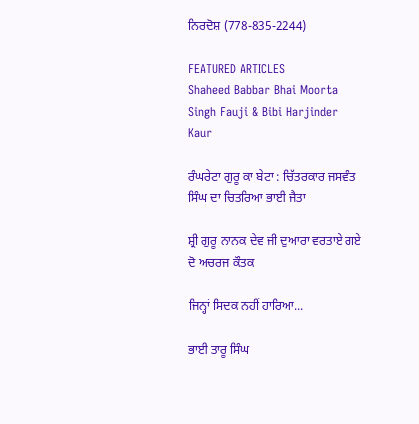ਨਿਰਦੋਸ਼ (778-835-2244)

FEATURED ARTICLES
Shaheed Babbar Bhai Moorta Singh Fauji & Bibi Harjinder Kaur

ਰੰਘਰੇਟਾ ਗੁਰੂ ਕਾ ਬੇਟਾ : ਚਿੱਤਰਕਾਰ ਜਸਵੰਤ ਸਿੰਘ ਦਾ ਚਿਤਰਿਆ ਭਾਈ ਜੈਤਾ

ਸ਼੍ਰੀ ਗੁਰੂ ਨਾਨਕ ਦੇਵ ਜੀ ਦੁਆਰਾ ਵਰਤਾਏ ਗਏ ਦੋ ਅਚਰਜ ਕੌਤਕ

ਜਿਨ੍ਹਾਂ ਸਿਦਕ ਨਹੀਂ ਹਾਰਿਆ...

ਭਾਈ ਤਾਰੂ ਸਿੰਘ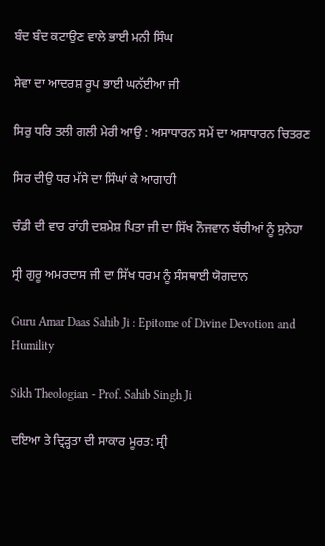ਬੰਦ ਬੰਦ ਕਟਾਉਣ ਵਾਲੇ ਭਾਈ ਮਨੀ ਸਿੰਘ

ਸੇਵਾ ਦਾ ਆਦਰਸ਼ ਰੂਪ ਭਾਈ ਘਨੱਈਆ ਜੀ

ਸਿਰੁ ਧਰਿ ਤਲੀ ਗਲੀ ਮੇਰੀ ਆਉ : ਅਸਾਧਾਰਨ ਸਮੇਂ ਦਾ ਅਸਾਧਾਰਨ ਚਿਤਰਣ

ਸਿਰ ਦੀਉ ਧਰ ਮੱਸੇ ਦਾ ਸਿੰਘਾਂ ਕੇ ਆਗਾਹੀ

ਚੰਡੀ ਦੀ ਵਾਰ ਰਾਂਹੀ ਦਸ਼ਮੇਸ਼ ਪਿਤਾ ਜੀ ਦਾ ਸਿੱਖ ਨੌਜਵਾਨ ਬੱਚੀਆਂ ਨੂੰ ਸੁਨੇਹਾ

ਸ੍ਰੀ ਗੁਰੂ ਅਮਰਦਾਸ ਜੀ ਦਾ ਸਿੱਖ ਧਰਮ ਨੂੰ ਸੰਸਥਾਈ ਯੋਗਦਾਨ

Guru Amar Daas Sahib Ji : Epitome of Divine Devotion and Humility

Sikh Theologian - Prof. Sahib Singh Ji

ਦਇਆ ਤੇ ਦ੍ਰਿੜ੍ਹਤਾ ਦੀ ਸਾਕਾਰ ਮੂਰਤ: ਸ੍ਰੀ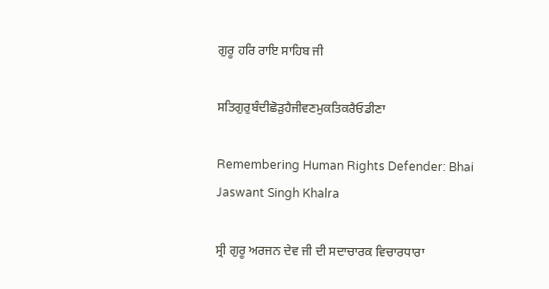ਗੁਰੂ ਹਰਿ ਰਾਇ ਸਾਹਿਬ ਜੀ

ਸਤਿਗੁਰੁਬੰਦੀਛੋੜੁਹੈਜੀਵਣਮੁਕਤਿਕਰੈਓਡੀਣਾ

Remembering Human Rights Defender: Bhai Jaswant Singh Khalra

ਸ੍ਰੀ ਗੁਰੂ ਅਰਜਨ ਦੇਵ ਜੀ ਦੀ ਸਦਾਚਾਰਕ ਵਿਚਾਰਧਾਰਾ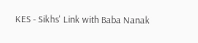KES - Sikhs' Link with Baba Nanak